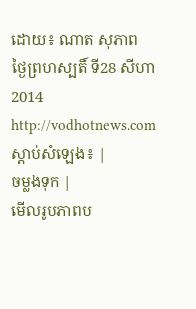ដោយ៖ ណាត សុភាព
ថ្ងៃព្រហស្បតិ៍ ទី28 សីហា 2014
http://vodhotnews.com
ស្តាប់សំឡេង៖ |
ចម្លងទុក |
មើលរូបភាពប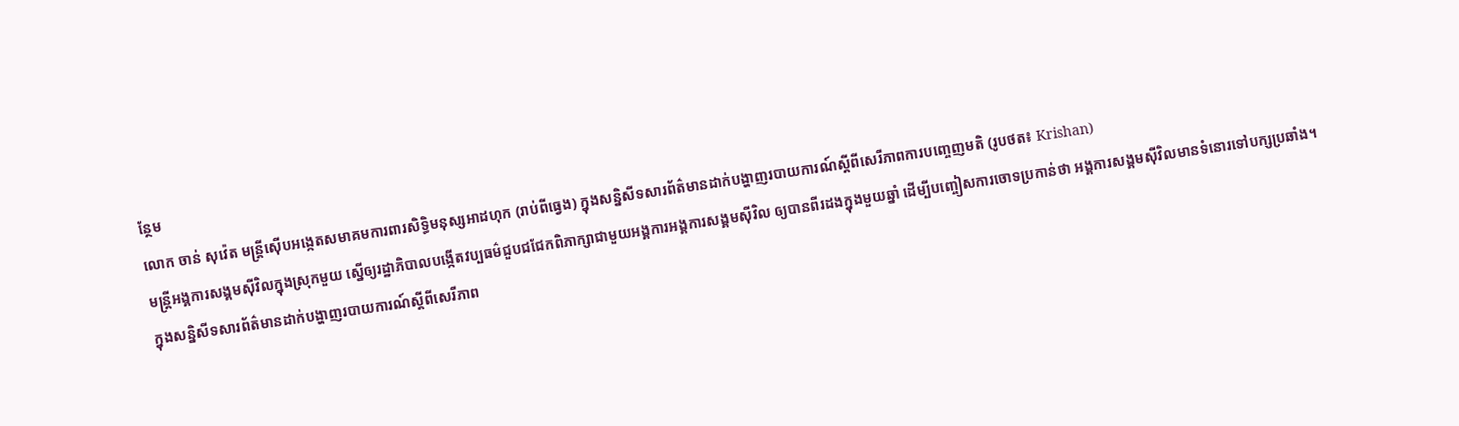ន្ថែម
លោក ចាន់ សុវ៉េត មន្ត្រីស៊ើបអង្កេតសមាគមការពារសិទ្ធិមនុស្សអាដហុក (រាប់ពីធ្វេង) ក្នុងសន្និសីទសារព័ត៌មានដាក់បង្ហាញរបាយការណ៍ស្តីពីសេរីភាពការបញ្ចេញមតិ (រូបថត៖ Krishan)
មន្ត្រីអង្គការសង្គមស៊ីវិលក្នុងស្រុកមួយ ស្នើឲ្យរដ្ឋាភិបាលបង្កើតវប្បធម៌ជួបជជែកពិភាក្សាជាមួយអង្គការអង្គការសង្គមស៊ីវិល ឲ្យបានពីរដងក្នុងមួយឆ្នាំ ដើម្បីបញ្ចៀសការចោទប្រកាន់ថា អង្គការសង្គមស៊ីវិលមានទំនោរទៅបក្សប្រឆាំង។
ក្នុងសន្និសីទសារព័ត៌មានដាក់បង្ហាញរបាយការណ៍ស្តីពីសេរីភាព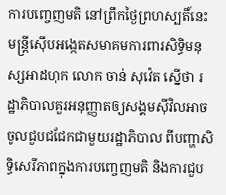ការបញ្ចេញមតិ នៅព្រឹកថ្ងៃព្រហស្បតិ៍នេះ មន្ត្រីស៊ើបអង្កេតសមាគមការពារសិទ្ធិមនុស្សអាដហុក លោក ចាន់ សុវ៉េត ស្នើថា រដ្ឋាភិបាលគួរអនុញ្ញាតឲ្យសង្គមស៊ីវិលអាចចូលជួបជជែកជាមួយរដ្ឋាភិបាល ពីបញ្ហាសិទ្ធិសេរីភាពក្នុងការបញ្ចេញមតិ និងការជួប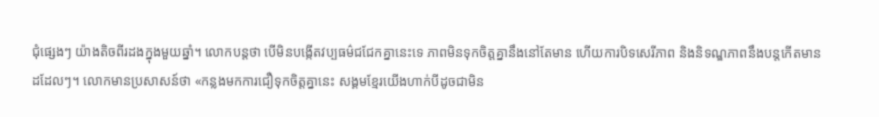ជុំផ្សេងៗ យ៉ាងតិចពីរដងក្នុងមួយឆ្នាំ។ លោកបន្តថា បើមិនបង្កើតវប្បធម៌ជជែកគ្នានេះទេ ភាពមិនទុកចិត្តគ្នានឹងនៅតែមាន ហើយការបិទសេរីភាព និងនិទណ្ឌភាពនឹងបន្តកើតមានដដែលៗ។ លោកមានប្រសាសន៍ថា «កន្លងមកការជឿទុកចិត្តគ្នានេះ សង្គមខ្មែរយើងហាក់បីដូចជាមិន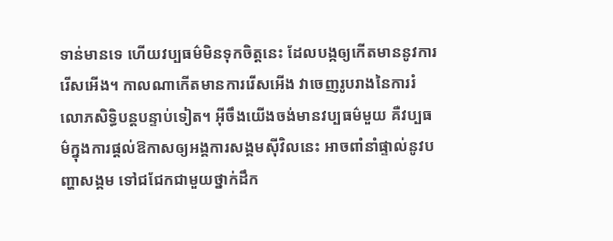ទាន់មានទេ ហើយវប្បធម៌មិនទុកចិត្តនេះ ដែលបង្កឲ្យកើតមាននូវការរើសអើង។ កាលណាកើតមានការរើសអើង វាចេញរូបរាងនៃការរំលោភសិទ្ធិបន្តបន្ទាប់ទៀត។ អ៊ីចឹងយើងចង់មានវប្បធម៌មួយ គឺវប្បធម៌ក្នុងការផ្តល់ឱកាសឲ្យអង្គការសង្គមស៊ីវិលនេះ អាចពាំនាំផ្ទាល់នូវបញ្ហាសង្គម ទៅជជែកជាមួយថ្នាក់ដឹក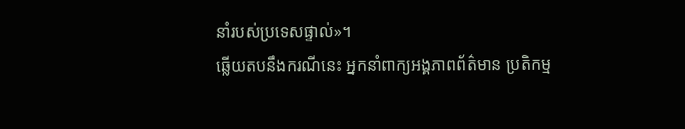នាំរបស់ប្រទេសផ្ទាល់»។
ឆ្លើយតបនឹងករណីនេះ អ្នកនាំពាក្យអង្គភាពព័ត៌មាន ប្រតិកម្ម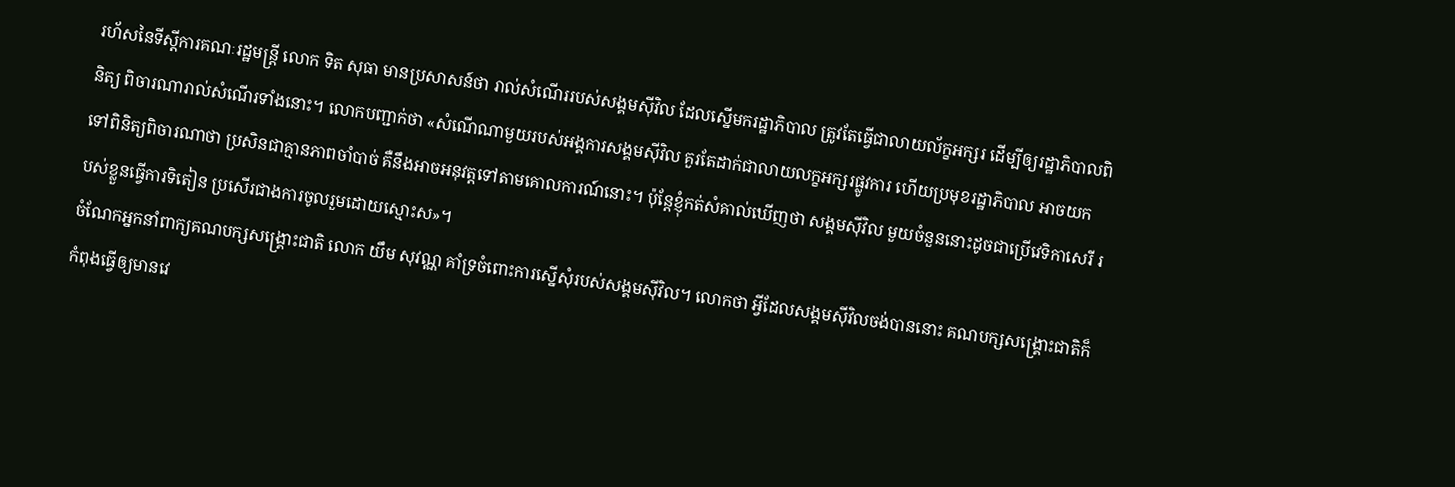រហ័សនៃទីស្តីការគណៈរដ្ឋមន្ត្រី លោក ទិត សុធា មានប្រសាសន៍ថា រាល់សំណើររបស់សង្គមស៊ីវិល ដែលស្នើមករដ្ឋាភិបាល ត្រូវតែធ្វើជាលាយល័ក្ខអក្សរ ដើម្បីឲ្យរដ្ឋាភិបាលពិនិត្យ ពិចារណារាល់សំណើរទាំងនោះ។ លោកបញ្ជាក់ថា «សំណើណាមួយរបស់អង្គការសង្គមស៊ីវិល គួរតែដាក់ជាលាយលក្ខអក្សរផ្លូវការ ហើយប្រមុខរដ្ឋាភិបាល អាចយកទៅពិនិត្យពិចារណាថា ប្រសិនជាគ្មានភាពចាំបាច់ គឺនឹងអាចអនុវត្តទៅតាមគោលការណ៍នោះ។ ប៉ុន្តែខ្ញុំកត់សំគាល់ឃើញថា សង្គមស៊ីវិល មួយចំនួននោះដូចជាប្រើវេទិកាសេរី របស់ខ្លួនធ្វើការទិតៀន ប្រសើរជាងការចូលរួមដោយស្មោះស»។
ចំណែកអ្នកនាំពាក្យគណបក្សសង្គ្រោះជាតិ លោក យឹម សុវណ្ណ គាំទ្រចំពោះការស្នើសុំរបស់សង្គមស៊ីវិល។ លោកថា អ្វីដែលសង្គមស៊ីវិលចង់បាននោះ គណបក្សសង្គ្រោះជាតិក៏កំពុងធ្វើឲ្យមានវេ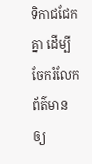ទិកាជជែកគ្នា ដើម្បីចែករំលែកព័ត៌មានឲ្យ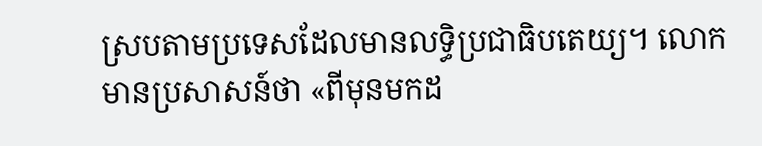ស្របតាមប្រទេសដែលមានលទ្ធិប្រជាធិបតេយ្យ។ លោកមានប្រសាសន៍ថា «ពីមុនមកដ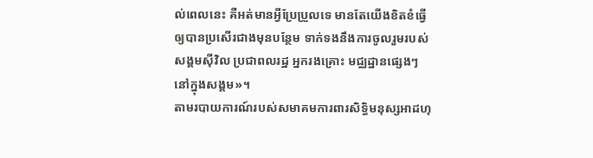ល់ពេលនេះ គឺអត់មានអ្វីប្រែប្រួលទេ មានតែយើងខិតខំធ្វើឲ្យបានប្រសើរជាងមុនបន្ថែម ទាក់ទងនឹងការចូលរួមរបស់សង្គមស៊ីវិល ប្រជាពលរដ្ឋ អ្នករងគ្រោះ មជ្ឈដ្ឋានផ្សេងៗនៅក្នុងសង្គម»។
តាមរបាយការណ៍របស់សមាគមការពារសិទ្ធិមនុស្សអាដហុ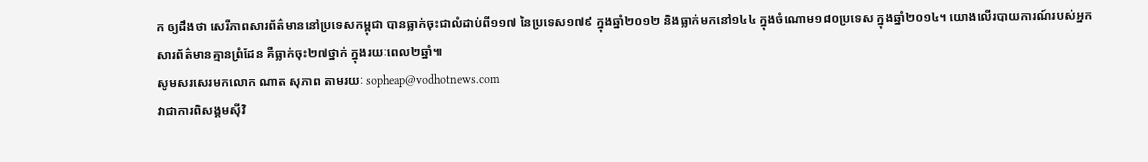ក ឲ្យដឹងថា សេរីភាពសារព័ត៌មាននៅប្រទេសកម្ពុជា បានធ្លាក់ចុះជាលំដាប់ពី១១៧ នៃប្រទេស១៧៩ ក្នុងឆ្នាំ២០១២ និងធ្លាក់មកនៅ១៤៤ ក្នុងចំណោម១៨០ប្រទេស ក្នុងឆ្នាំ២០១៤។ យោងលើរបាយការណ៍របស់អ្នកសារព័ត៌មានគ្មានព្រំដែន គឺធ្លាក់ចុះ២៧ថ្នាក់ ក្នុងរយៈពេល២ឆ្នាំ៕
សូមសរសេរមកលោក ណាត សុភាព តាមរយៈ sopheap@vodhotnews.com
វាជាការពិសង្គមស៊ីវិ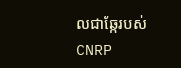លជាឆ្កែរបស់CNRP